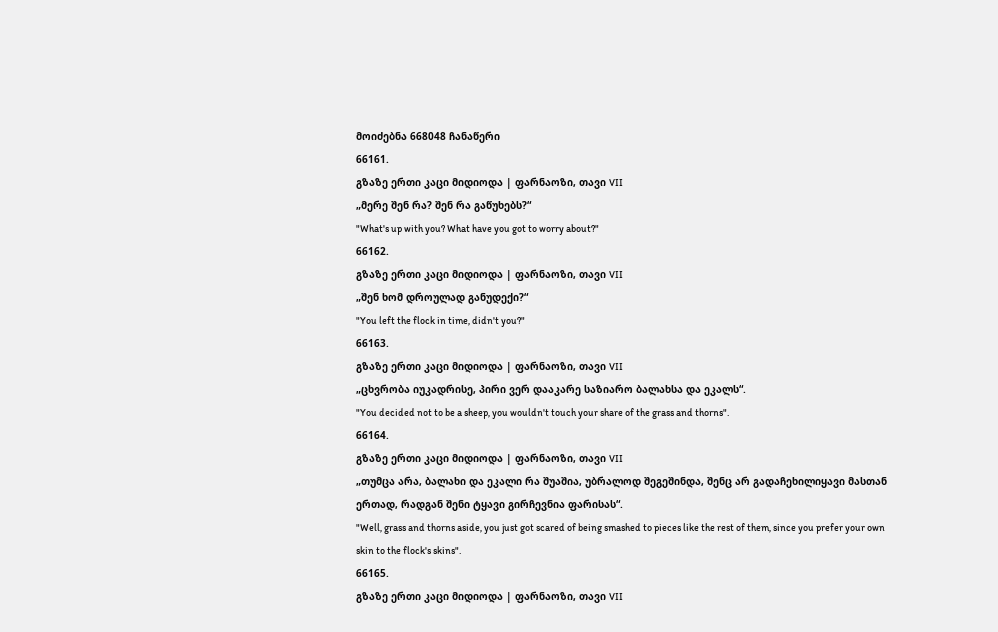მოიძებნა 668048 ჩანაწერი
66161.
გზაზე ერთი კაცი მიდიოდა | ფარნაოზი, თავი VII
„მერე შენ რა? შენ რა გაწუხებს?“
"What's up with you? What have you got to worry about?"
66162.
გზაზე ერთი კაცი მიდიოდა | ფარნაოზი, თავი VII
„შენ ხომ დროულად განუდექი?“
"You left the flock in time, didn't you?"
66163.
გზაზე ერთი კაცი მიდიოდა | ფარნაოზი, თავი VII
„ცხვრობა იუკადრისე, პირი ვერ დააკარე საზიარო ბალახსა და ეკალს“.
"You decided not to be a sheep, you wouldn't touch your share of the grass and thorns".
66164.
გზაზე ერთი კაცი მიდიოდა | ფარნაოზი, თავი VII
„თუმცა არა, ბალახი და ეკალი რა შუაშია, უბრალოდ შეგეშინდა, შენც არ გადაჩეხილიყავი მასთან ერთად, რადგან შენი ტყავი გირჩევნია ფარისას“.
"Well, grass and thorns aside, you just got scared of being smashed to pieces like the rest of them, since you prefer your own skin to the flock's skins".
66165.
გზაზე ერთი კაცი მიდიოდა | ფარნაოზი, თავი VII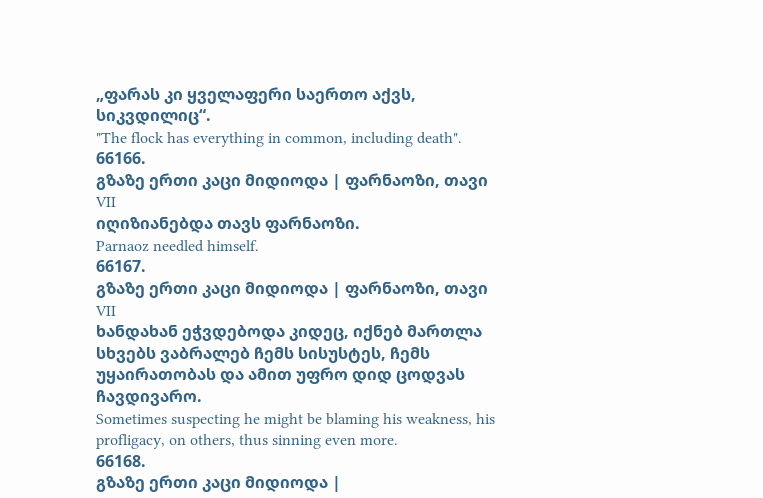„ფარას კი ყველაფერი საერთო აქვს, სიკვდილიც“.
"The flock has everything in common, including death".
66166.
გზაზე ერთი კაცი მიდიოდა | ფარნაოზი, თავი VII
იღიზიანებდა თავს ფარნაოზი.
Parnaoz needled himself.
66167.
გზაზე ერთი კაცი მიდიოდა | ფარნაოზი, თავი VII
ხანდახან ეჭვდებოდა კიდეც, იქნებ მართლა სხვებს ვაბრალებ ჩემს სისუსტეს, ჩემს უყაირათობას და ამით უფრო დიდ ცოდვას ჩავდივარო.
Sometimes suspecting he might be blaming his weakness, his profligacy, on others, thus sinning even more.
66168.
გზაზე ერთი კაცი მიდიოდა |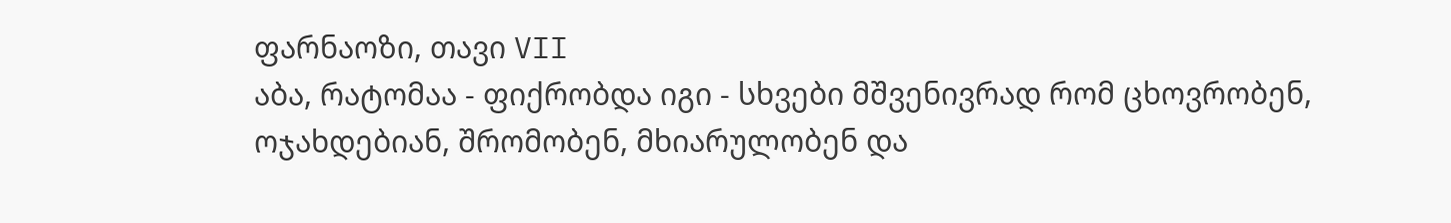ფარნაოზი, თავი VII
აბა, რატომაა - ფიქრობდა იგი - სხვები მშვენივრად რომ ცხოვრობენ, ოჯახდებიან, შრომობენ, მხიარულობენ და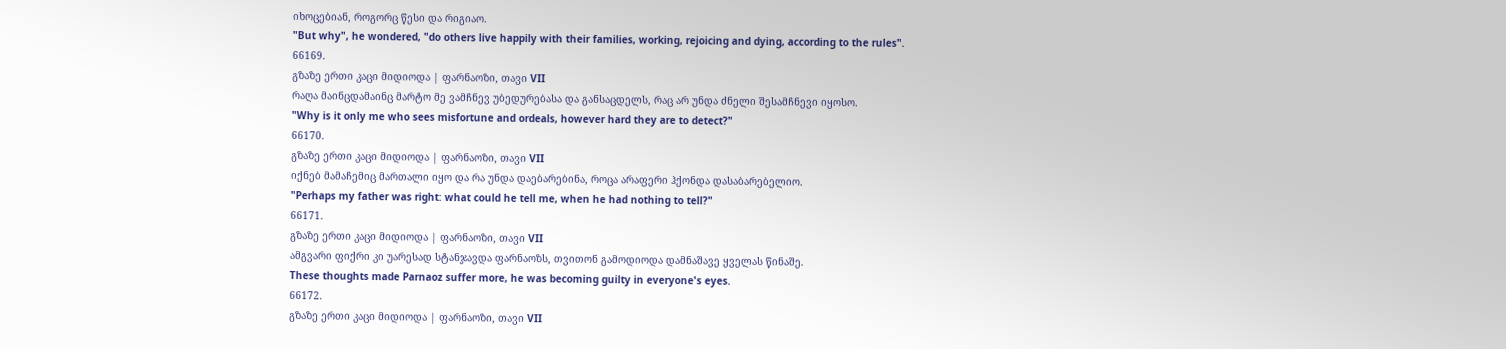იხოცებიან, როგორც წესი და რიგიაო.
"But why", he wondered, "do others live happily with their families, working, rejoicing and dying, according to the rules".
66169.
გზაზე ერთი კაცი მიდიოდა | ფარნაოზი, თავი VII
რაღა მაინცდამაინც მარტო მე ვამჩნევ უბედურებასა და განსაცდელს, რაც არ უნდა ძნელი შესამჩნევი იყოსო.
"Why is it only me who sees misfortune and ordeals, however hard they are to detect?"
66170.
გზაზე ერთი კაცი მიდიოდა | ფარნაოზი, თავი VII
იქნებ მამაჩემიც მართალი იყო და რა უნდა დაებარებინა, როცა არაფერი ჰქონდა დასაბარებელიო.
"Perhaps my father was right: what could he tell me, when he had nothing to tell?"
66171.
გზაზე ერთი კაცი მიდიოდა | ფარნაოზი, თავი VII
ამგვარი ფიქრი კი უარესად სტანჯავდა ფარნაოზს, თვითონ გამოდიოდა დამნაშავე ყველას წინაშე.
These thoughts made Parnaoz suffer more, he was becoming guilty in everyone's eyes.
66172.
გზაზე ერთი კაცი მიდიოდა | ფარნაოზი, თავი VII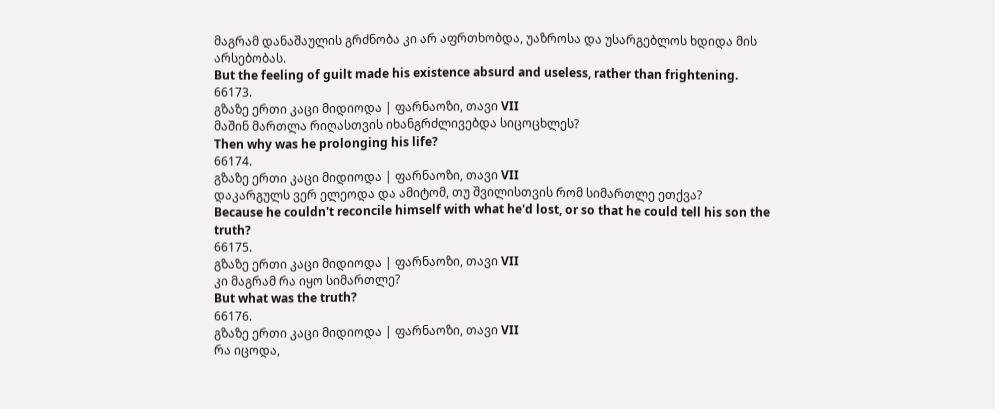მაგრამ დანაშაულის გრძნობა კი არ აფრთხობდა, უაზროსა და უსარგებლოს ხდიდა მის არსებობას.
But the feeling of guilt made his existence absurd and useless, rather than frightening.
66173.
გზაზე ერთი კაცი მიდიოდა | ფარნაოზი, თავი VII
მაშინ მართლა რიღასთვის იხანგრძლივებდა სიცოცხლეს?
Then why was he prolonging his life?
66174.
გზაზე ერთი კაცი მიდიოდა | ფარნაოზი, თავი VII
დაკარგულს ვერ ელეოდა და ამიტომ, თუ შვილისთვის რომ სიმართლე ეთქვა?
Because he couldn't reconcile himself with what he'd lost, or so that he could tell his son the truth?
66175.
გზაზე ერთი კაცი მიდიოდა | ფარნაოზი, თავი VII
კი მაგრამ რა იყო სიმართლე?
But what was the truth?
66176.
გზაზე ერთი კაცი მიდიოდა | ფარნაოზი, თავი VII
რა იცოდა,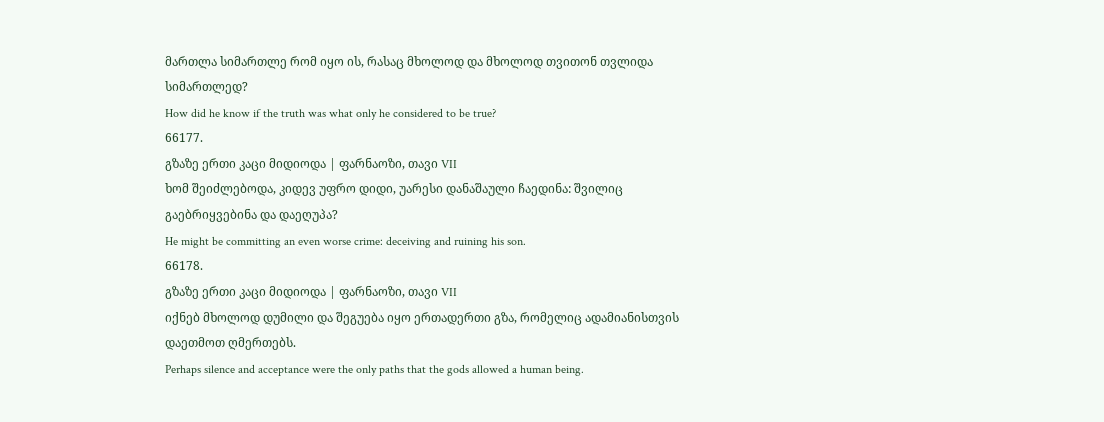მართლა სიმართლე რომ იყო ის, რასაც მხოლოდ და მხოლოდ თვითონ თვლიდა სიმართლედ?
How did he know if the truth was what only he considered to be true?
66177.
გზაზე ერთი კაცი მიდიოდა | ფარნაოზი, თავი VII
ხომ შეიძლებოდა, კიდევ უფრო დიდი, უარესი დანაშაული ჩაედინა: შვილიც გაებრიყვებინა და დაეღუპა?
He might be committing an even worse crime: deceiving and ruining his son.
66178.
გზაზე ერთი კაცი მიდიოდა | ფარნაოზი, თავი VII
იქნებ მხოლოდ დუმილი და შეგუება იყო ერთადერთი გზა, რომელიც ადამიანისთვის დაეთმოთ ღმერთებს.
Perhaps silence and acceptance were the only paths that the gods allowed a human being.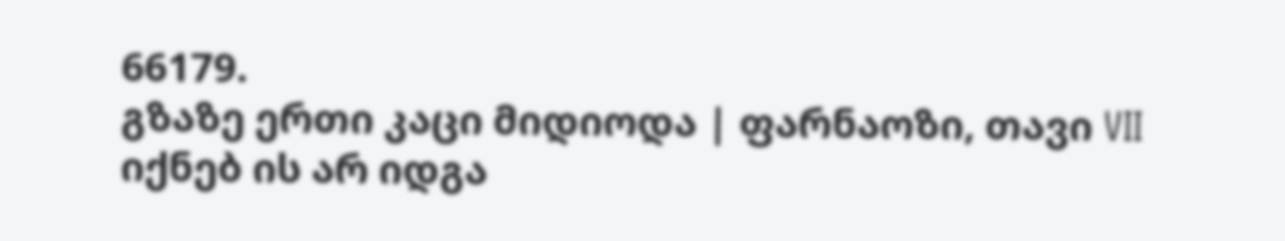66179.
გზაზე ერთი კაცი მიდიოდა | ფარნაოზი, თავი VII
იქნებ ის არ იდგა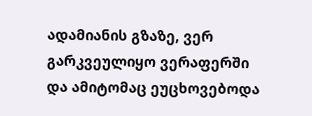ადამიანის გზაზე, ვერ გარკვეულიყო ვერაფერში და ამიტომაც ეუცხოვებოდა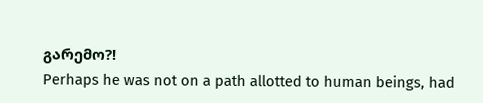გარემო?!
Perhaps he was not on a path allotted to human beings, had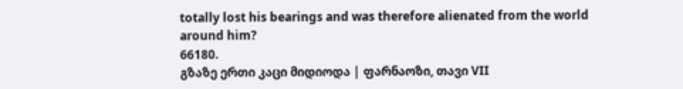totally lost his bearings and was therefore alienated from the world around him?
66180.
გზაზე ერთი კაცი მიდიოდა | ფარნაოზი, თავი VII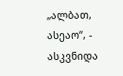„ალბათ, ასეაო“, - ასკვნიდა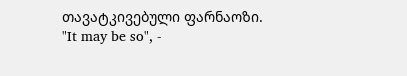თავატკივებული ფარნაოზი.
"It may be so", -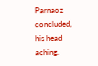Parnaoz concluded, his head aching.